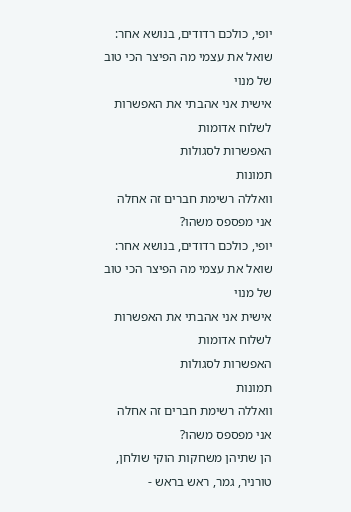יופי, כולכם רדודים, בנושא אחר:
שואל את עצמי מה הפיצר הכי טוב של מנוי
אישית אני אהבתי את האפשרות לשלוח אדומות
האפשרות לסגולות
תמונות
וואללה רשימת חברים זה אחלה
אני מפספס משהו?
יופי, כולכם רדודים, בנושא אחר:
שואל את עצמי מה הפיצר הכי טוב של מנוי
אישית אני אהבתי את האפשרות לשלוח אדומות
האפשרות לסגולות
תמונות
וואללה רשימת חברים זה אחלה
אני מפספס משהו?
הן שתיהן משחקות הוקי שולחן, טורניר, גמר, ראש בראש -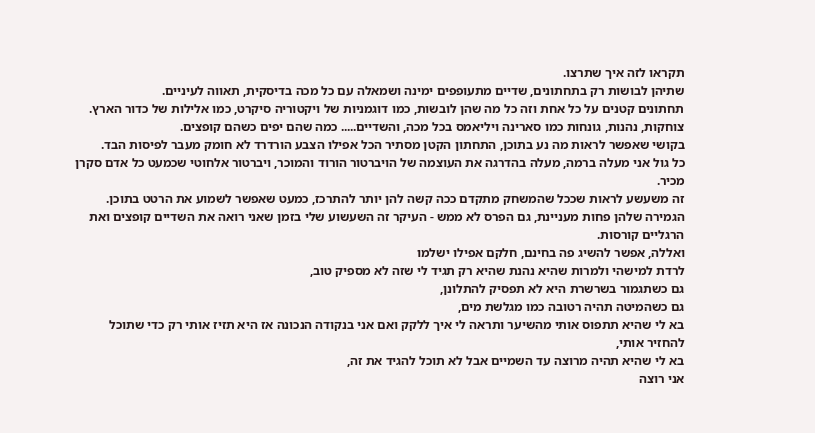תקראו לזה איך שתרצו.
שתיהן לבושות רק בתחתונים, שדיים מתעופפים ימינה ושמאלה עם כל מכה בדיסקית, תאווה לעיניים.
תחתונים קטנים על כל אחת וזה כל מה שהן לובשות, כמו דוגמניות של ויקטוריה סיקרט, כמו אלילות של כדור הארץ.
צוחקות, נהנות, גונחות כמו סארינה ויליאמס בכל מכה, והשדיים..... כמה שהם יפים כשהם קופצים.
בקושי שאפשר לראות מה נע בתוכן, התחתון הקטן מסתיר הכל אפילו הצבע הורדרד לא חומק מעבר לפיסות הבד.
כל גול אני מעלה ברמה, מעלה בהדרגה את העוצמה של הויברטור הורוד והמוכר, ויברטור אלחוטי שכמעט כל אדם סקרן מכיר.
זה משעשע לראות שככל שהמשחק מתקדם ככה קשה להן יותר להתרכז, כמעט שאפשר לשמוע את הרטט בתוכן.
הגמירה שלהן פחות מעניינת, גם הפרס לא ממש - העיקר זה השעשוע שלי בזמן שאני רואה את השדיים קופצים ואת הרגליים קורסות.
ואללה, אפשר להשיג פה בחינם, חלקם אפילו ישלמו
לרדת למישהי ולמרות שהיא נהנת שהיא רק תגיד לי שזה לא מספיק טוב,
גם כשתגמור בשרשרת היא לא תפסיק להתלונן,
גם כשהמיטה תהיה רטובה כמו מגלשת מים,
בא לי שהיא תתפוס אותי מהשיער ותראה לי איך ללקק ואם אני בנקודה הנכונה אז היא תזיז אותי רק כדי שתוכל להחזיר אותי,
בא לי שהיא תהיה מרוצה עד השמיים אבל לא תוכל להגיד את זה,
אני רוצה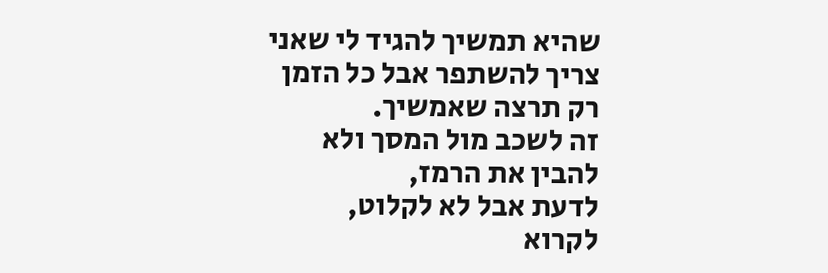שהיא תמשיך להגיד לי שאני צריך להשתפר אבל כל הזמן רק תרצה שאמשיך.
זה לשכב מול המסך ולא להבין את הרמז,
לדעת אבל לא לקלוט,
לקרוא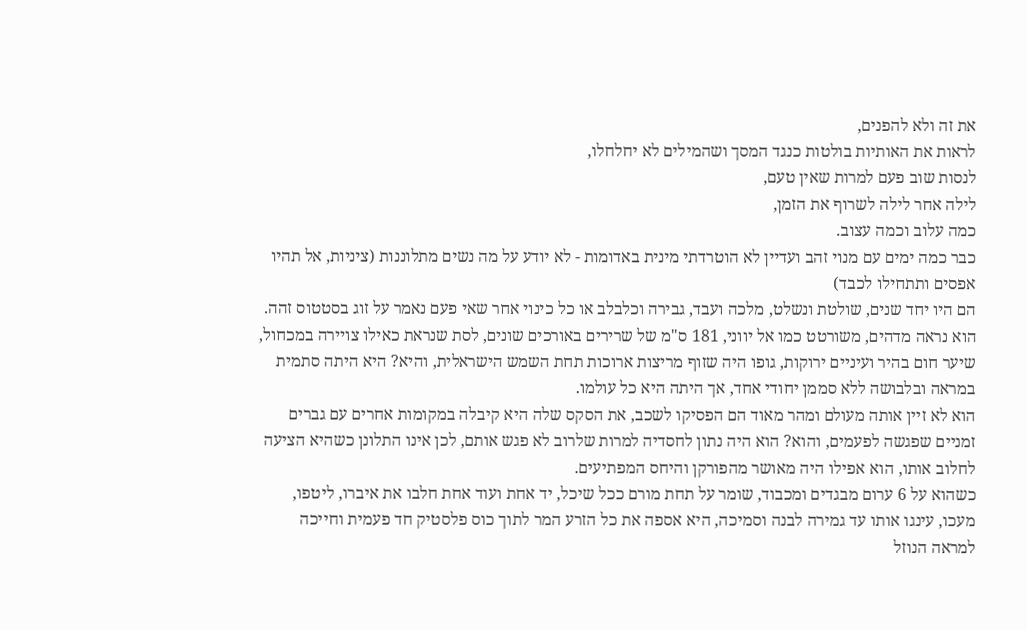את זה ולא להפנים,
לראות את האותיות בולטות כנגד המסך ושהמילים לא יחלחלו,
לנסות שוב פעם למרות שאין טעם,
לילה אחר לילה לשרוף את הזמן,
כמה עלוב וכמה עצוב.
כבר כמה ימים עם מנוי זהב ועדיין לא הוטרדתי מינית באדומות - לא יודע על מה נשים מתלוננות (ציניות, אל תהיו אפסים ותתחילו לכבד)
הם היו יחד שנים, שולטת ונשלט, מלכה ועבד, גבירה וכלבלב או כל כינוי אחר שאי פעם נאמר על זוג בסטטוס זהה.
הוא נראה מדהים, משורטט כמו אל יווני, 181 ס"מ של שרירים באורכים שונים, לסת שנראת כאילו צויירה במכחול, שיער חום בהיר ועיניים ירוקות, גופו היה שזוף מריצות ארוכות תחת השמש הישראלית, והיא? היא היתה סתמית במראה ובלבושה ללא סממן יחודי אחד, אך היתה היא כל עולמו.
הוא לא זיין אותה מעולם ומהר מאוד הם הפסיקו לשכב, את הסקס שלה היא קיבלה במקומות אחרים עם גברים זמניים שפגשה לפעמים, והוא? הוא היה נתון לחסדיה למרות שלרוב לא פגש אותם, לכן אינו התלונן כשהיא הציעה לחלוב אותו, הוא אפילו היה מאושר מהפורקן והיחס המפתיעים.
כשהוא על 6 ערום מבגדים ומכבוד, שומר על תחת מורם ככל שיכל, יד אחת ועוד אחת חלבו את איברו, ליטפו, מעכו, עינגו אותו עד גמירה לבנה וסמיכה, היא אספה את כל הזרע המר לתוך כוס פלסטיק חד פעמית וחייכה למראה הנוזל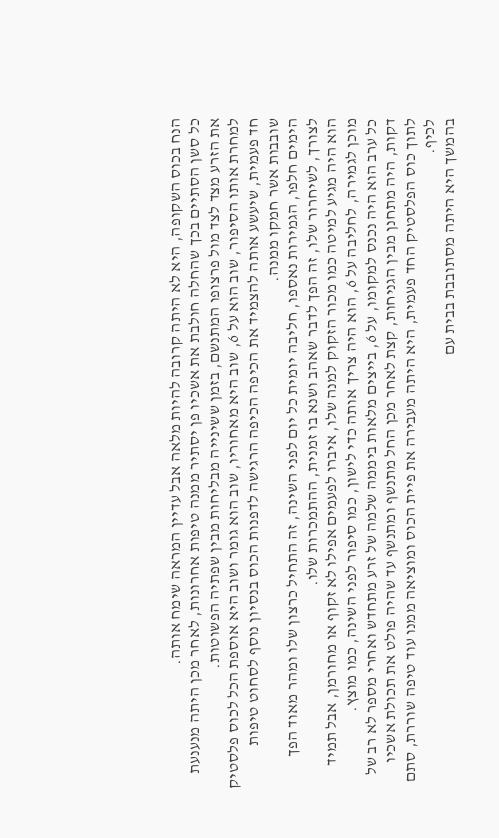הנח בכוס השקופה, היא לא היתה קרובה להיות מלאה אבל עדיין המראה שימח אותה.
כל סשן הסתיים בכך שהחלה חולבת את אשכיו פן יסתיר ממנה טיפות אחרונות, לאחר מכן היתה מנענעת את הזרע מצד לצד מול פרצופו המתנשם, בזמן ששינייה מבליחות מבין שפתיה הפשוטות.
למחרת אותו הסיפור, שוב הוא על 6, שוב היא מאחוריו, שוב הוא גומר ושוב היא אוספת הכל לכוס פלסטיק חד פעמית, שיעשע אותה להצמיד את הכיפה הכיפה הרגישה לדפנות הכוס בנסיון נוסף לסחוט טיפות שובבות אשר חמקו ממנה.
הימים חלפו, הגמירות נאספו, חליבה יומית כל יום לפני השינה, זה התחיל כרצון שלו ומהר מאוד הפך לצורך, לשיחרור שלו, זה הפך לדבר שאהב ושנא בו זמנית, ההתמכרות שלו.
הוא היה מגיע למיטה כמו מכור הזקוק למנה שלו, איברו לפעמים אפילו לא זקוף או מחורמן, אבל תמיד מוכן לגמירה, לחליבה על 6, הוא היה צריך אותה כדי לישון, כמו סיפור לפני השינה, כמו מוצץ.
כל ערב הוא היה נכנס למקומו, על 6, בייצים מלאות ביממה שלמה של זרע מתחדש ואחרי מספר לא רב של דקות, היה מתחנן מבין הגניחות, קצת לאחר מכן החל מתנשף ומתנשף עד שהיה פולט את תכולת אשכיו לתוך כוס הפלסטיק החד פעמית, היא היתה מעבירה את פיית הכוס ומוציאה ממנו עוד טיפה שוררת, סתם לכיף.
בהמשך היא היתה מסתובבת בבית עם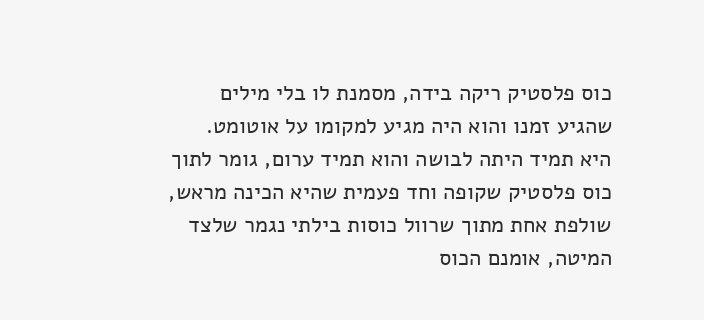כוס פלסטיק ריקה בידה, מסמנת לו בלי מילים שהגיע זמנו והוא היה מגיע למקומו על אוטומט.
היא תמיד היתה לבושה והוא תמיד ערום, גומר לתוך כוס פלסטיק שקופה וחד פעמית שהיא הכינה מראש, שולפת אחת מתוך שרוול כוסות בילתי נגמר שלצד המיטה, אומנם הכוס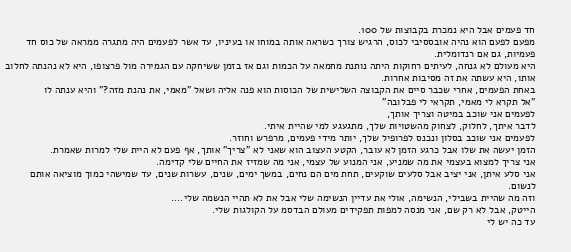חד פעמים אבל היא נמכרת בקבוצות של 100.
מפעם לפעם הוא נהיה אובססיבי לכוס, הרגיש צורך כשראה אותה במוחו או בעיניו, עד אשר לפעמים היה מתגרה ממראה של כוס חד פעמיות, גם אם רנדומלית.
היא מעולם לא גנחה, לעיתים רחוקות היתה נותנת מחמאה על הכמות וגם אז בזמן ששיחקה עם הגמירה מול פרצופו, היא לא נהנתה לחלוב אותו, היא עשתה את זה מסיבות אחרות.
באחת הפעמים, אחרי שכבר סיים את הקבוצה השלישית של הכוסות הוא פנה אליה ושאל "מאמי, את נהנת מזה?" והיא ענתה לו
"אל תקרא לי מאמי, תקראי לי פבלובה"
לפעמים אני שוכב במיטה וצריך אותך,
לדבר איתך, לחלוק, לצחוק מהשטויות שלך, מתגעגע למי שהיית איתי.
לפעמים אני שוכב בסלון ונכנס לפרופיל שלך, יותר מידי פעמים, מרפרש וחוזר.
הזמן יעשה את שלו אבל כרגע הזמן לא עובר, הקטע העצוב הוא שאני לא "צריך" אותך, אף פעם לא היית שלי למרות שאמרת.
אני צריך למצוא בעצמי את מה שמניע, אני המנוע של עצמי, אני מה שמזיז את החיים שלי קדימה.
אני סלע איתן, אני יציב אבל סלעים שוקעים, תחת מים הם נחים, במשך ימים, שנים, עשרות שנים, עד שמישהי כמוך מוציאה אותם לנשום.
וזה מה שהיית בשבילי, הנשימה, אולי את עדיין הנשימה שלי אבל את לא תהיי הנשמה שלי....
הייטק, אבל לא רק שם, אני מנסה למפות תפקידים מעולם הבדסמ על הקולגות שלי.
עד כה יש לי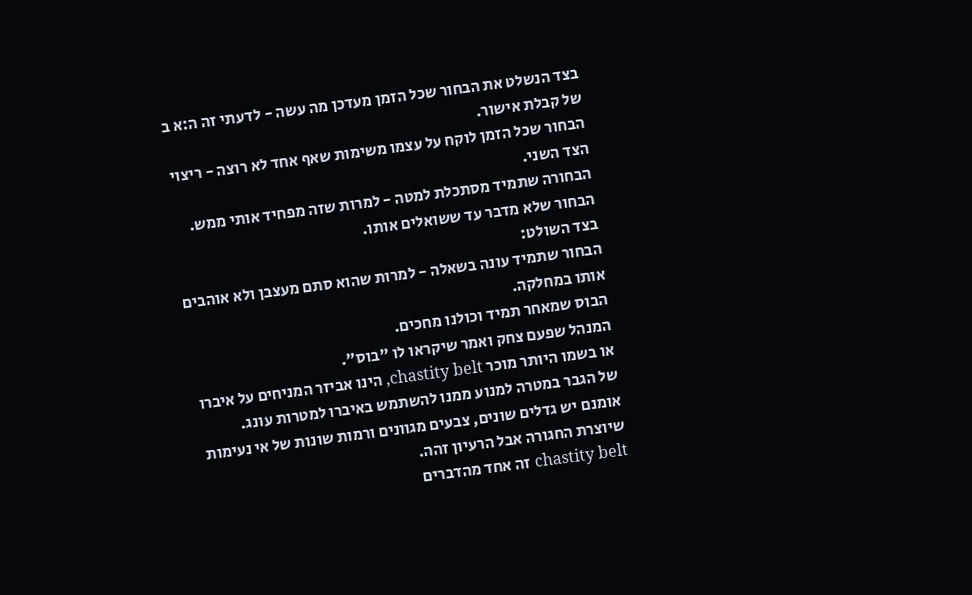בצד הנשלט את הבחור שכל הזמן מעדכן מה עשה - לדעתי זה ה:א ב של קבלת אישור.
הבחור שכל הזמן לוקח על עצמו משימות שאף אחד לא רוצה - ריצוי הצד השני.
הבחורה שתמיד מסתכלת למטה - למרות שזה מפחיד אותי ממש.
הבחור שלא מדבר עד ששואלים אותו.
בצד השולט:
הבחור שתמיד עונה בשאלה - למרות שהוא סתם מעצבן ולא אוהבים אותו במחלקה.
הבוס שמאחר תמיד וכולנו מחכים.
המנהל שפעם צחק ואמר שיקראו לו "בוס".
או בשמו היותר מוכר chastity belt, הינו אביזר המניחים על איברו של הגבר במטרה למנוע ממנו להשתמש באיברו למטרות עונג.
אומנם יש גדלים שונים, צבעים מגוונים ורמות שונות של אי נעימות שיוצרת החגורה אבל הרעיון זהה.
chastity belt זה אחד מהדברים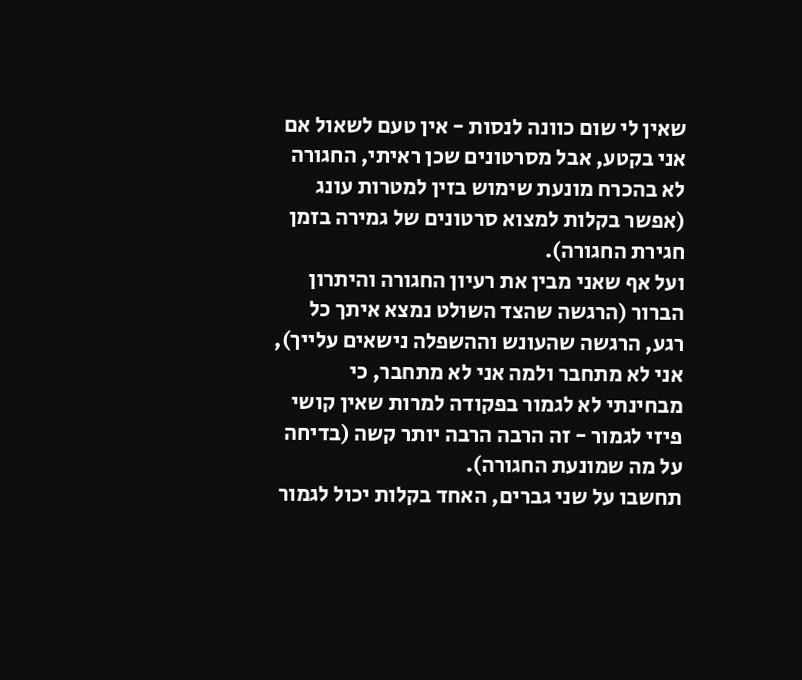שאין לי שום כוונה לנסות - אין טעם לשאול אם אני בקטע, אבל מסרטונים שכן ראיתי, החגורה לא בהכרח מונעת שימוש בזין למטרות עונג (אפשר בקלות למצוא סרטונים של גמירה בזמן חגירת החגורה).
ועל אף שאני מבין את רעיון החגורה והיתרון הברור (הרגשה שהצד השולט נמצא איתך כל רגע, הרגשה שהעונש וההשפלה נישאים עלייך), אני לא מתחבר ולמה אני לא מתחבר, כי מבחינתי לא לגמור בפקודה למרות שאין קושי פיזי לגמור - זה הרבה הרבה יותר קשה (בדיחה על מה שמונעת החגורה).
תחשבו על שני גברים, האחד בקלות יכול לגמור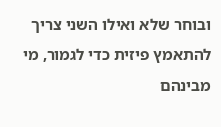ובוחר שלא ואילו השני צריך להתאמץ פיזית כדי לגמור, מי מבינהם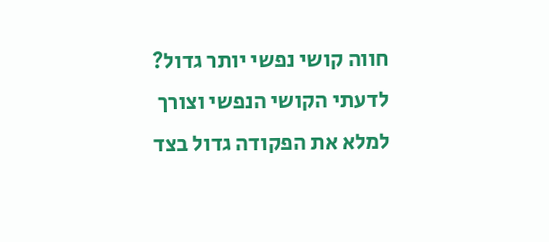חווה קושי נפשי יותר גדול? לדעתי הקושי הנפשי וצורך למלא את הפקודה גדול בצד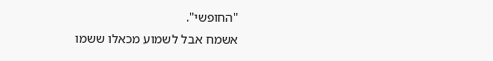"החופשי".
אשמח אבל לשמוע מכאלו ששמו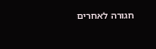חגורה לאחרים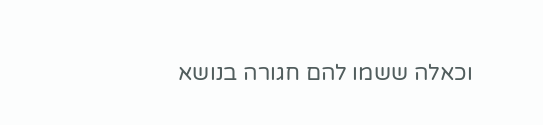וכאלה ששמו להם חגורה בנושא